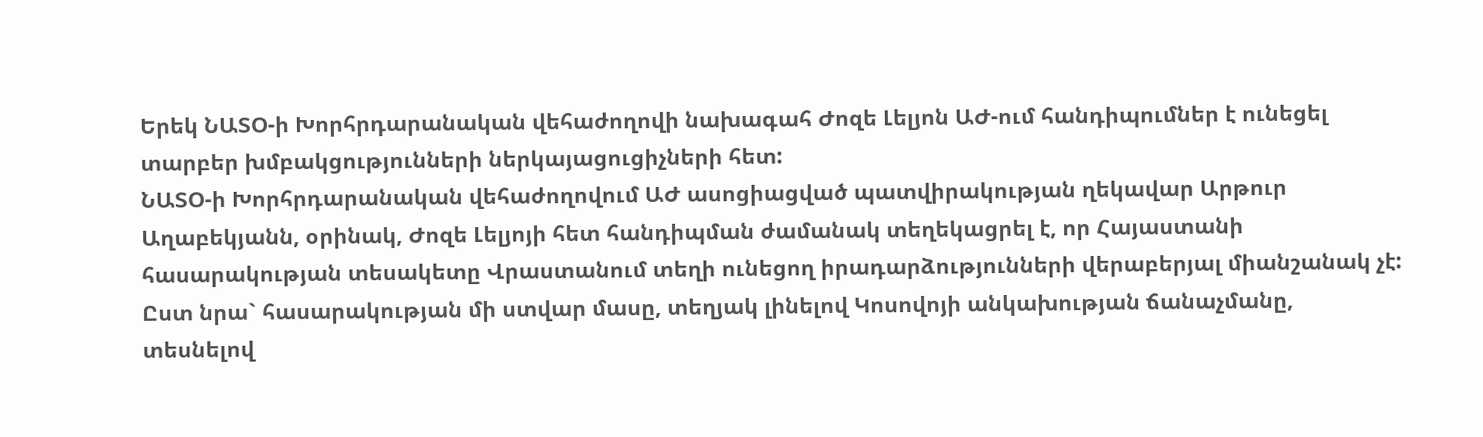Երեկ ՆԱՏՕ-ի Խորհրդարանական վեհաժողովի նախագահ Ժոզե Լելյոն ԱԺ-ում հանդիպումներ է ունեցել տարբեր խմբակցությունների ներկայացուցիչների հետ:
ՆԱՏՕ-ի Խորհրդարանական վեհաժողովում ԱԺ ասոցիացված պատվիրակության ղեկավար Արթուր Աղաբեկյանն, օրինակ, Ժոզե Լելյոյի հետ հանդիպման ժամանակ տեղեկացրել է, որ Հայաստանի հասարակության տեսակետը Վրաստանում տեղի ունեցող իրադարձությունների վերաբերյալ միանշանակ չէ: Ըստ նրա` հասարակության մի ստվար մասը, տեղյակ լինելով Կոսովոյի անկախության ճանաչմանը, տեսնելով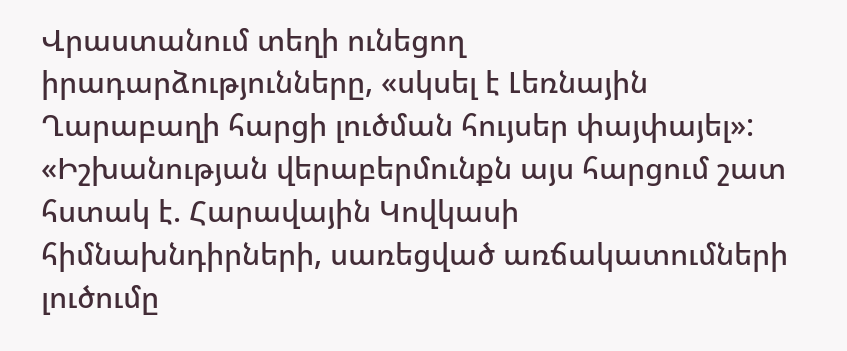Վրաստանում տեղի ունեցող իրադարձությունները, «սկսել է Լեռնային Ղարաբաղի հարցի լուծման հույսեր փայփայել»: «Իշխանության վերաբերմունքն այս հարցում շատ հստակ է. Հարավային Կովկասի հիմնախնդիրների, սառեցված առճակատումների լուծումը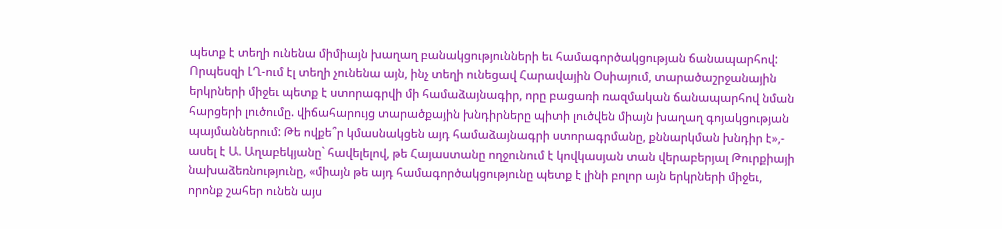պետք է տեղի ունենա միմիայն խաղաղ բանակցությունների եւ համագործակցության ճանապարհով: Որպեսզի ԼՂ-ում էլ տեղի չունենա այն, ինչ տեղի ունեցավ Հարավային Օսիայում, տարածաշրջանային երկրների միջեւ պետք է ստորագրվի մի համաձայնագիր, որը բացառի ռազմական ճանապարհով նման հարցերի լուծումը. վիճահարույց տարածքային խնդիրները պիտի լուծվեն միայն խաղաղ գոյակցության պայմաններում: Թե ովքե՞ր կմասնակցեն այդ համաձայնագրի ստորագրմանը, քննարկման խնդիր է»,- ասել է Ա. Աղաբեկյանը` հավելելով, թե Հայաստանը ողջունում է կովկասյան տան վերաբերյալ Թուրքիայի նախաձեռնությունը, «միայն թե այդ համագործակցությունը պետք է լինի բոլոր այն երկրների միջեւ, որոնք շահեր ունեն այս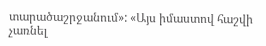տարածաշրջանում»: «Այս իմաստով հաշվի չառնել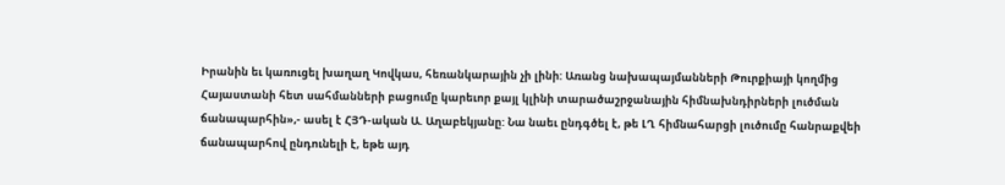Իրանին եւ կառուցել խաղաղ Կովկաս, հեռանկարային չի լինի: Առանց նախապայմանների Թուրքիայի կողմից Հայաստանի հետ սահմանների բացումը կարեւոր քայլ կլինի տարածաշրջանային հիմնախնդիրների լուծման ճանապարհին»,- ասել է ՀՅԴ-ական Ա. Աղաբեկյանը: Նա նաեւ ընդգծել է, թե ԼՂ հիմնահարցի լուծումը հանրաքվեի ճանապարհով ընդունելի է, եթե այդ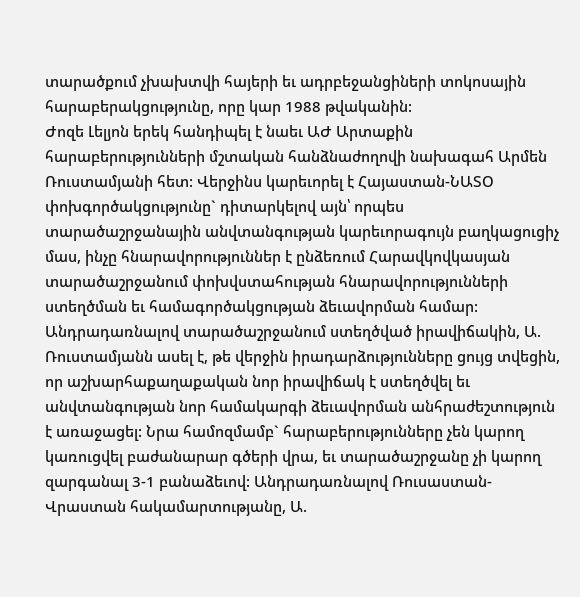տարածքում չխախտվի հայերի եւ ադրբեջանցիների տոկոսային հարաբերակցությունը, որը կար 1988 թվականին:
Ժոզե Լելյոն երեկ հանդիպել է նաեւ ԱԺ Արտաքին հարաբերությունների մշտական հանձնաժողովի նախագահ Արմեն Ռուստամյանի հետ: Վերջինս կարեւորել է Հայաստան-ՆԱՏՕ փոխգործակցությունը` դիտարկելով այն՝ որպես տարածաշրջանային անվտանգության կարեւորագույն բաղկացուցիչ մաս, ինչը հնարավորություններ է ընձեռում Հարավկովկասյան տարածաշրջանում փոխվստահության հնարավորությունների ստեղծման եւ համագործակցության ձեւավորման համար: Անդրադառնալով տարածաշրջանում ստեղծված իրավիճակին, Ա. Ռուստամյանն ասել է, թե վերջին իրադարձությունները ցույց տվեցին, որ աշխարհաքաղաքական նոր իրավիճակ է ստեղծվել եւ անվտանգության նոր համակարգի ձեւավորման անհրաժեշտություն է առաջացել: Նրա համոզմամբ` հարաբերությունները չեն կարող կառուցվել բաժանարար գծերի վրա, եւ տարածաշրջանը չի կարող զարգանալ 3-1 բանաձեւով: Անդրադառնալով Ռուսաստան-Վրաստան հակամարտությանը, Ա.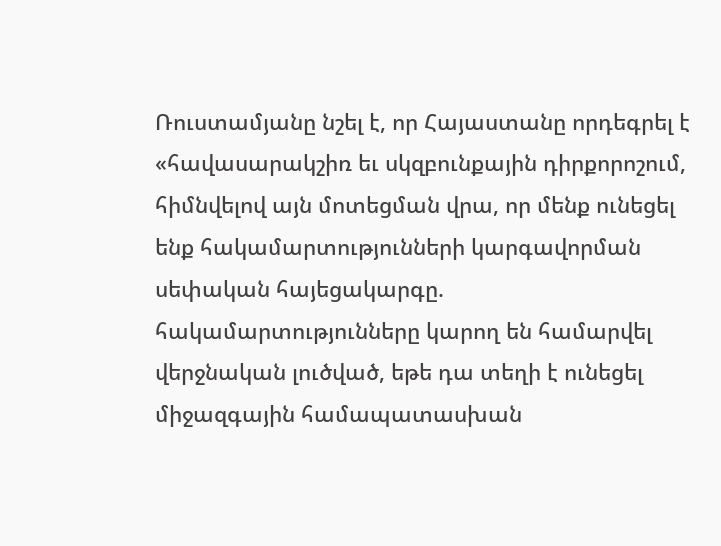Ռուստամյանը նշել է, որ Հայաստանը որդեգրել է «հավասարակշիռ եւ սկզբունքային դիրքորոշում, հիմնվելով այն մոտեցման վրա, որ մենք ունեցել ենք հակամարտությունների կարգավորման սեփական հայեցակարգը. հակամարտությունները կարող են համարվել վերջնական լուծված, եթե դա տեղի է ունեցել միջազգային համապատասխան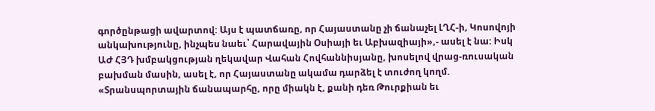գործընթացի ավարտով: Այս է պատճառը, որ Հայաստանը չի ճանաչել ԼՂՀ-ի, Կոսովոյի անկախությունը, ինչպես նաեւ՝ Հարավային Օսիայի եւ Աբխազիայի»,- ասել է նա: Իսկ ԱԺ ՀՅԴ խմբակցության ղեկավար Վահան Հովհաննիսյանը, խոսելով վրաց-ռուսական բախման մասին, ասել է, որ Հայաստանը ակամա դարձել է տուժող կողմ. «Տրանսպորտային ճանապարհը, որը միակն է, քանի դեռ Թուրքիան եւ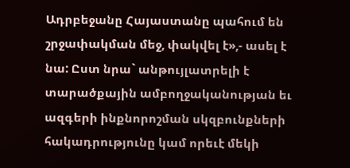Ադրբեջանը Հայաստանը պահում են շրջափակման մեջ, փակվել է»,- ասել է նա: Ըստ նրա` անթույլատրելի է տարածքային ամբողջականության եւ ազգերի ինքնորոշման սկզբունքների հակադրությունը կամ որեւէ մեկի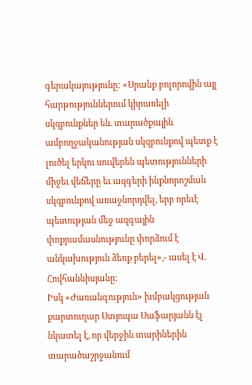գերակայությունը: «Սրանք բոլորովին այլ հարթություններում կիրառելի սկզբունքներ են. տարածքային ամբողջականության սկզբունքով պետք է լուծել երկու սուվերեն պետությունների միջեւ վեճերը եւ ազգերի ինքնորոշման սկզբունքով առաջնորդվել, երբ որեւէ պետության մեջ ազգային փոքրամասնությունը փորձում է անկախություն ձեռք բերել»,- ասել է Վ. Հովհաննիսյանը:
Իսկ «Ժառանգություն» խմբակցության քարտուղար Ստյոպա Սաֆարյանն էլ նկատել է, որ վերջին տարիներին տարածաշրջանում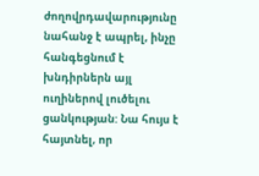ժողովրդավարությունը նահանջ է ապրել, ինչը հանգեցնում է խնդիրներն այլ ուղիներով լուծելու ցանկության: Նա հույս է հայտնել, որ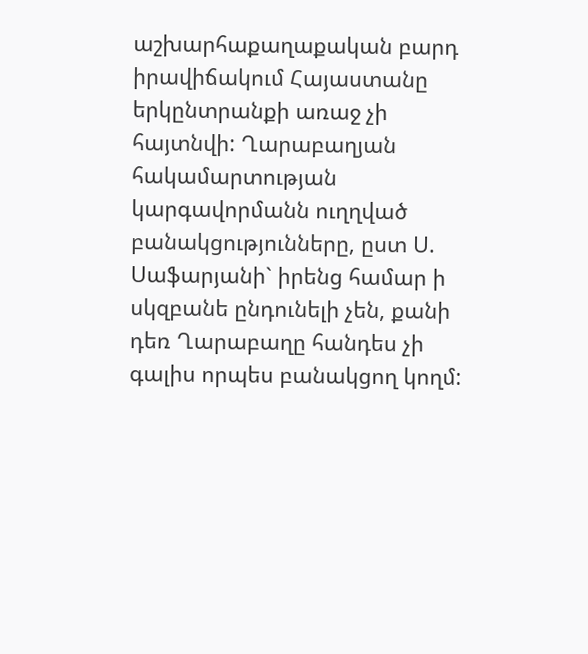աշխարհաքաղաքական բարդ իրավիճակում Հայաստանը երկընտրանքի առաջ չի հայտնվի: Ղարաբաղյան հակամարտության կարգավորմանն ուղղված բանակցությունները, ըստ Ս. Սաֆարյանի` իրենց համար ի սկզբանե ընդունելի չեն, քանի դեռ Ղարաբաղը հանդես չի գալիս որպես բանակցող կողմ: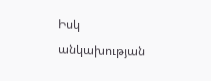Իսկ անկախության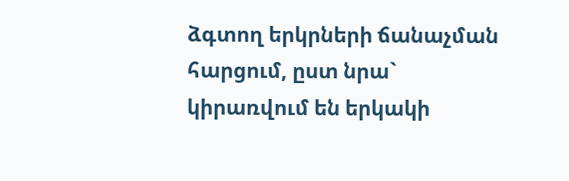ձգտող երկրների ճանաչման հարցում, ըստ նրա` կիրառվում են երկակի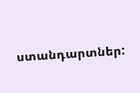ստանդարտներ: